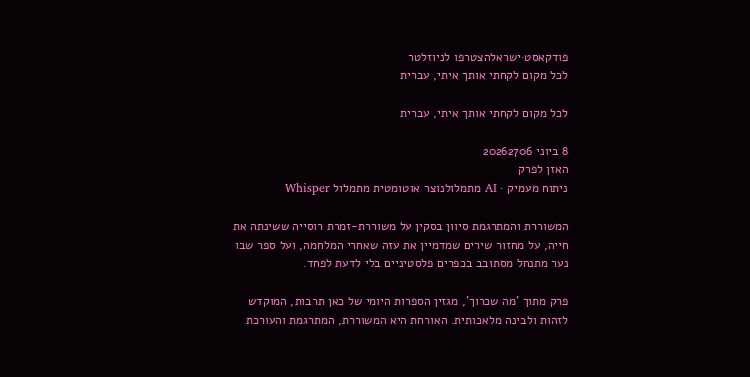פודקאסט·ישראלהצטרפו לניוזלטר
לכל מקום לקחתי אותך איתי, עברית

לכל מקום לקחתי אותך איתי, עברית

8 ביוני 20262706
האזן לפרק
ניתוח מעמיק · AI מתמלולנוצר אוטומטית מתמלול Whisper

המשוררת והמתרגמת סיוון בסקין על משוררת-זמרת רוסייה ששינתה את חייה, על מחזור שירים שמדמיין את עזה שאחרי המלחמה, ועל ספר שבו נער מתנחל מסתובב בכפרים פלסטיניים בלי לדעת לפחד.

פרק מתוך 'מה שכרוך', מגזין הספרות היומי של כאן תרבות, המוקדש לזהות ולבינה מלאכותית. האורחת היא המשוררת, המתרגמת והעורכת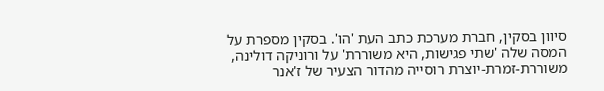סיוון בסקין, חברת מערכת כתב העת 'הו'. בסקין מספרת על המסה שלה 'שתי פגישות, היא משוררת' על ורוניקה דולינה, משוררת-זמרת-יוצרת רוסייה מהדור הצעיר של ז'אנר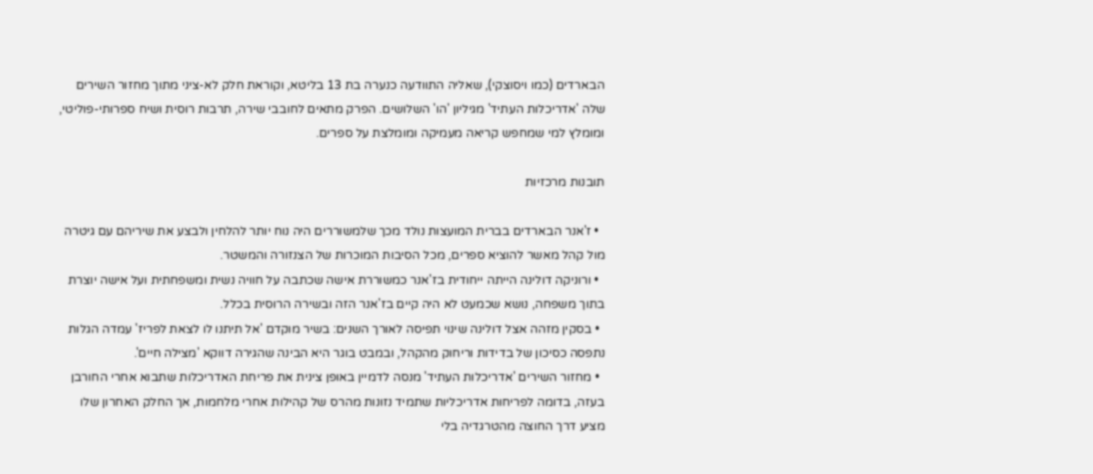הבארדים (כמו ויסוצקי), שאליה התוודעה כנערה בת 13 בליטא, וקוראת חלק לא-ציני מתוך מחזור השירים שלה 'אדריכלות העתיד' מגיליון 'הו' השלושים. הפרק מתאים לחובבי שירה, תרבות רוסית ושיח ספרותי-פוליטי, ומומלץ למי שמחפש קריאה מעמיקה ומומלצת על ספרים.

תובנות מרכזיות

  • ז'אנר הבארדים בברית המועצות נולד מכך שלמשוררים היה נוח יותר להלחין ולבצע את שיריהם עם גיטרה מול קהל מאשר להוציא ספרים, מכל הסיבות המוכרות של הצנזורה והמשטר.
  • ורוניקה דולינה הייתה ייחודית בז'אנר כמשוררת אישה שכתבה על חוויה נשית ומשפחתית ועל אישה יוצרת בתוך משפחה, נושא שכמעט לא היה קיים בז'אנר הזה ובשירה הרוסית בכלל.
  • בסקין מזהה אצל דולינה שינוי תפיסה לאורך השנים: בשיר מוקדם 'אל תיתנו לו לצאת לפריז' עמדה הגלות נתפסה כסיכון של בדידות וריחוק מהקהל, ובמבט בוגר היא הבינה שהגירה דווקא 'מצילה חיים'.
  • מחזור השירים 'אדריכלות העתיד' מנסה לדמיין באופן צינית את פריחת האדריכלות שתבוא אחרי החורבן בעזה, בדומה לפריחות אדריכליות שתמיד נזונות מהרס של קהילות אחרי מלחמות, אך החלק האחרון שלו מציע דרך החוצה מהטרגדיה בלי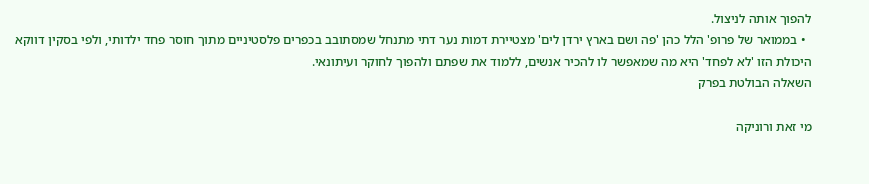להפוך אותה לניצול.
  • בממואר של פרופ' הלל כהן 'פה ושם בארץ ירדן לים' מצטיירת דמות נער דתי מתנחל שמסתובב בכפרים פלסטיניים מתוך חוסר פחד ילדותי, ולפי בסקין דווקא היכולת הזו 'לא לפחד' היא מה שמאפשר לו להכיר אנשים, ללמוד את שפתם ולהפוך לחוקר ועיתונאי.
השאלה הבולטת בפרק

מי זאת ורוניקה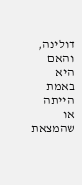דולינה, והאם היא באמת הייתה או שהמצאת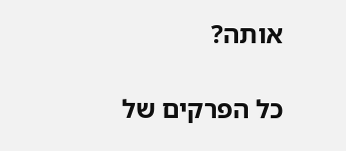אותה?

כל הפרקים של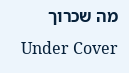מה שכרוך Under Cover